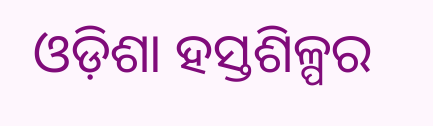ଓଡ଼ିଶା ହସ୍ତଶିଳ୍ପର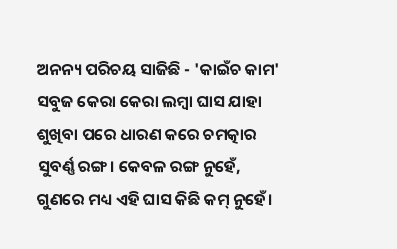ଅନନ୍ୟ ପରିଚୟ ସାଜିଛି - 'କାଇଁଚ କାମ'
ସବୁଜ କେରା କେରା ଲମ୍ବା ଘାସ ଯାହା ଶୁଖିବା ପରେ ଧାରଣ କରେ ଚମତ୍କାର ସୁବର୍ଣ୍ଣ ରଙ୍ଗ। କେବଳ ରଙ୍ଗ ନୁହେଁ, ଗୁଣରେ ମଧ୍ୟ ଏହି ଘାସ କିଛି କମ୍ ନୁହେଁ।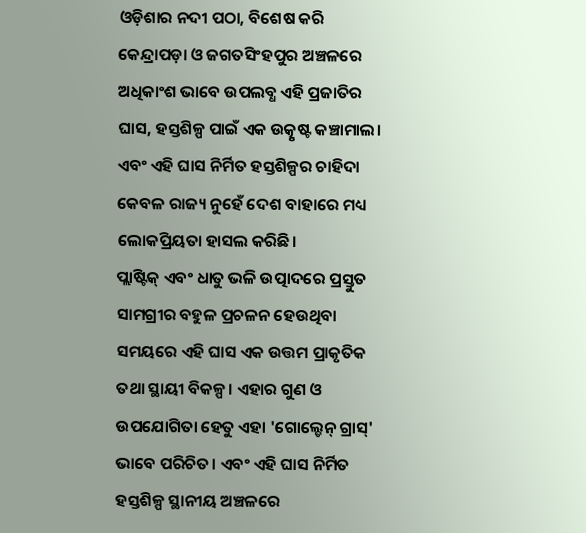ଓଡ଼ିଶାର ନଦୀ ପଠା, ବିଶେଷ କରି କେନ୍ଦ୍ରାପଡ଼ା ଓ ଜଗତସିଂହପୁର ଅଞ୍ଚଳରେ ଅଧିକାଂଶ ଭାବେ ଉପଲବ୍ଧ ଏହି ପ୍ରଜାତିର ଘାସ, ହସ୍ତଶିଳ୍ପ ପାଇଁ ଏକ ଉତ୍କୃଷ୍ଟ କଞ୍ଚାମାଲ। ଏବଂ ଏହି ଘାସ ନିର୍ମିତ ହସ୍ତଶିଳ୍ପର ଚାହିଦା କେବଳ ରାଜ୍ୟ ନୁହେଁ ଦେଶ ବାହାରେ ମଧ୍ୟ ଲୋକପ୍ରିୟତା ହାସଲ କରିଛି।
ପ୍ଲାଷ୍ଟିକ୍ ଏବଂ ଧାତୁ ଭଳି ଉତ୍ପାଦରେ ପ୍ରସ୍ତୁତ ସାମଗ୍ରୀର ବହୁଳ ପ୍ରଚଳନ ହେଉଥିବା ସମୟରେ ଏହି ଘାସ ଏକ ଉତ୍ତମ ପ୍ରାକୃତିକ ତଥା ସ୍ଥାୟୀ ବିକଳ୍ପ। ଏହାର ଗୁଣ ଓ ଉପଯୋଗିତା ହେତୁ ଏହା 'ଗୋଲ୍ଡେନ୍ ଗ୍ରାସ୍' ଭାବେ ପରିଚିତ। ଏବଂ ଏହି ଘାସ ନିର୍ମିତ ହସ୍ତଶିଳ୍ପ ସ୍ଥାନୀୟ ଅଞ୍ଚଳରେ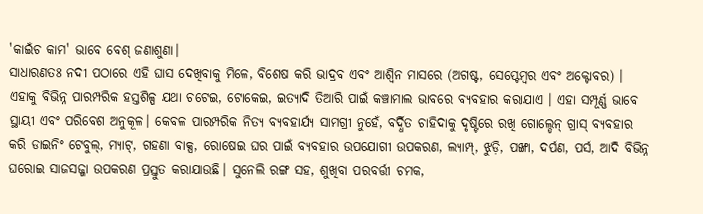'କାଇଁଚ କାମ' ଭାବେ ବେଶ୍ ଜଣାଶୁଣା।
ସାଧାରଣତଃ ନଦୀ ପଠାରେ ଏହି ଘାସ ଦେଖିବାକୁ ମିଳେ, ବିଶେଷ କରି ଭାଦ୍ରବ ଏବଂ ଆଶ୍ୱିନ ମାସରେ (ଅଗଷ୍ଟ, ସେପ୍ଟେମ୍ବର ଏବଂ ଅକ୍ଟୋବର) । ଏହାକୁ ବିଭିନ୍ନ ପାରମ୍ପରିକ ହସ୍ତଶିଳ୍ପ ଯଥା ଚଟେଇ, ଟୋକେଇ, ଇତ୍ୟାଦି ତିଆରି ପାଇଁ କଞ୍ଚାମାଲ ଭାବରେ ବ୍ୟବହାର କରାଯାଏ । ଏହା ସମ୍ପୂର୍ଣ୍ଣ ଭାବେ ସ୍ଥାୟୀ ଏବଂ ପରିବେଶ ଅନୁକୂଳ। କେବଳ ପାରମ୍ପରିକ ନିତ୍ୟ ବ୍ୟବହାର୍ଯ୍ୟ ସାମଗ୍ରୀ ନୁହେଁ, ବର୍ଦ୍ଧିତ ଚାହିଦାକୁ ଦୃଷ୍ଟିରେ ରଖି ଗୋଲ୍ଡେନ୍ ଗ୍ରାସ୍ ବ୍ୟବହାର କରି ଡାଇନିଂ ଟେବୁଲ୍, ମ୍ୟାଟ୍, ଗହଣା ବାକ୍ସ, ରୋଷେଇ ଘର ପାଇଁ ବ୍ୟବହାର ଉପଯୋଗୀ ଉପକରଣ, ଲ୍ୟାମ୍ପ୍, ଝୁଡ଼ି, ପଙ୍ଖା, ଦର୍ପଣ, ପର୍ସ, ଆଦି ବିଭିନ୍ନ ଘରୋଇ ସାଜସଜ୍ଜା ଉପକରଣ ପ୍ରସ୍ତୁତ କରାଯାଉଛି। ସୁନେଲି ରଙ୍ଗ ସହ, ଶୁଖିବା ପରବର୍ତ୍ତୀ ଚମକ,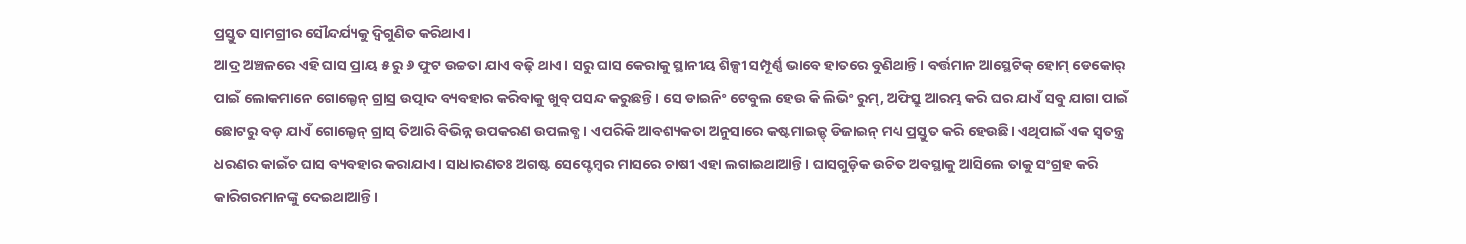ପ୍ରସ୍ତୁତ ସାମଗ୍ରୀର ସୌନ୍ଦର୍ଯ୍ୟକୁ ଦ୍ବିଗୁଣିତ କରିଥାଏ।
ଆଦ୍ର ଅଞ୍ଚଳରେ ଏହି ଘାସ ପ୍ରାୟ ୫ ରୁ ୬ ଫୁଟ ଉଚ୍ଚତା ଯାଏ ବଢ଼ି ଥାଏ। ସରୁ ଘାସ କେରାକୁ ସ୍ଥାନୀୟ ଶିଳ୍ପୀ ସମ୍ପୂର୍ଣ୍ଣ ଭାବେ ହାତରେ ବୁଣିଥାନ୍ତି। ବର୍ତ୍ତମାନ ଆସ୍ଥେଟିକ୍ ହୋମ୍ ଡେକୋର୍ ପାଇଁ ଲୋକମାନେ ଗୋଲ୍ଡେନ୍ ଗ୍ରାସ୍ର ଉତ୍ପାଦ ବ୍ୟବହାର କରିବାକୁ ଖୁବ୍ ପସନ୍ଦ କରୁଛନ୍ତି। ସେ ଡାଇନିଂ ଟେବୁଲ ହେଉ କି ଲିଭିଂ ରୁମ୍, ଅଫିସ୍ରୁ ଆରମ୍ଭ କରି ଘର ଯାଏଁ ସବୁ ଯାଗା ପାଇଁ ଛୋଟରୁ ବଡ଼ ଯାଏଁ ଗୋଲ୍ଡେନ୍ ଗ୍ରାସ୍ ତିଆରି ବିଭିନ୍ନ ଉପକରଣ ଉପଲବ୍ଧ। ଏପରିକି ଆବଶ୍ୟକତା ଅନୁସାରେ କଷ୍ଟମାଇଜ୍ଡ୍ ଡିଜାଇନ୍ ମଧ୍ୟ ପ୍ରସ୍ତୁତ କରି ହେଉଛି। ଏଥିପାଇଁ ଏକ ସ୍ୱତନ୍ତ୍ର ଧରଣର କାଇଁଚ ଘାସ ବ୍ୟବହାର କରାଯାଏ। ସାଧାରଣତଃ ଅଗଷ୍ଟ ସେପ୍ଟେମ୍ବର ମାସରେ ଚାଷୀ ଏହା ଲଗାଇଥାଆନ୍ତି। ଘାସଗୁଡ଼ିକ ଉଚିତ ଅବସ୍ଥାକୁ ଆସିଲେ ତାକୁ ସଂଗ୍ରହ କରି କାରିଗରମାନଙ୍କୁ ଦେଇଥାଆନ୍ତି।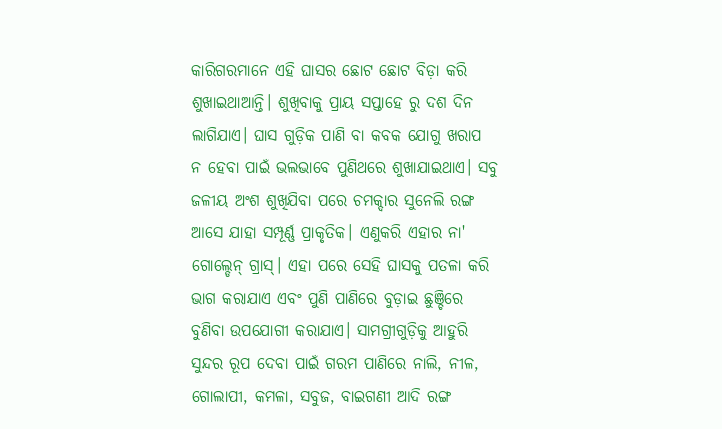କାରିଗରମାନେ ଏହି ଘାସର ଛୋଟ ଛୋଟ ବିଡ଼ା କରି ଶୁଖାଇଥାଆନ୍ତି। ଶୁଖିବାକୁ ପ୍ରାୟ ସପ୍ତାହେ ରୁ ଦଶ ଦିନ ଲାଗିଯାଏ। ଘାସ ଗୁଡ଼ିକ ପାଣି ବା କବକ ଯୋଗୁ ଖରାପ ନ ହେବା ପାଇଁ ଭଲଭାବେ ପୁଣିଥରେ ଶୁଖାଯାଇଥାଏ। ସବୁ ଜଳୀୟ ଅଂଶ ଶୁଖିଯିବା ପରେ ଚମକ୍ଦାର ସୁନେଲି ରଙ୍ଗ ଆସେ ଯାହା ସମ୍ପୂର୍ଣ୍ଣ ପ୍ରାକୃତିକ। ଏଣୁକରି ଏହାର ନା' ଗୋଲ୍ଡେନ୍ ଗ୍ରାସ୍। ଏହା ପରେ ସେହି ଘାସକୁ ପତଳା କରି ଭାଗ କରାଯାଏ ଏବଂ ପୁଣି ପାଣିରେ ବୁଡ଼ାଇ ଛୁଞ୍ଚିରେ ବୁଣିବା ଉପଯୋଗୀ କରାଯାଏ। ସାମଗ୍ରୀଗୁଡ଼ିକୁ ଆହୁରି ସୁନ୍ଦର ରୂପ ଦେବା ପାଇଁ ଗରମ ପାଣିରେ ନାଲି, ନୀଳ, ଗୋଲାପୀ, କମଳା, ସବୁଜ, ବାଇଗଣୀ ଆଦି ରଙ୍ଗ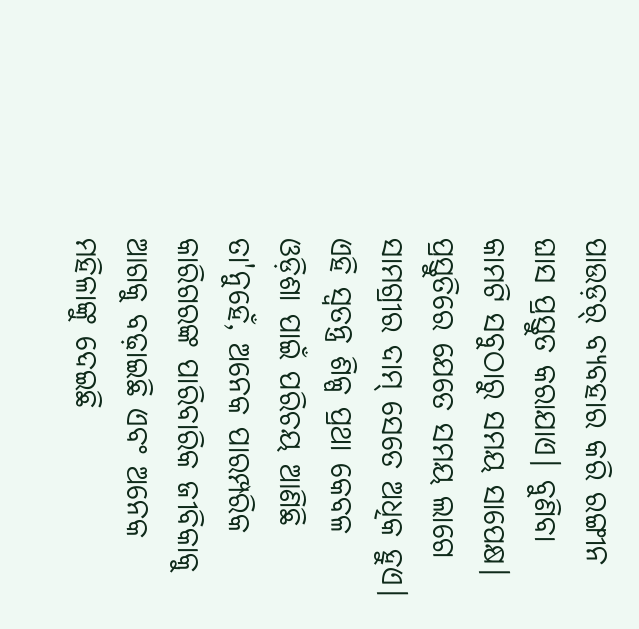ପାଉଡ଼ର୍ ବ୍ୟବହାର କରି ରଙ୍ଗୀନ ଘାସ ପ୍ରସ୍ତୁତ କରାଯାଏ। ବୁଣିବା କାମଟି ସବୁଠାରୁ ସମୟ ସାପେକ୍ଷ। ପ୍ରସ୍ତୁତିରେ ଯେତେ ସମୟ ଲାଗେ ସାମଗ୍ରୀର ଦାମ୍ ସେତେ ଅଧିକ ହୁଏ।
ଏହି ସ୍ୱତନ୍ତ୍ର ଶିଳ୍ପ ପ୍ରଥା କେବଳ ଓଡ଼ିଶା ପାଇଁ ପରିଚୟ ଆଣିଛି ତା'ନୁହେଁ, ଅନେକ ପାରମ୍ପରିକ କାରିଗରଙ୍କ ପାରିବାରିକ ଜୀବିକାକୁ ଆଗକୁ ବଢ଼ାଇଛି ଏବଂ ଅନେକ ମହିଳାଙ୍କୁ ଦେଇଛି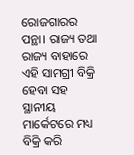ରୋଜଗାରର ପନ୍ଥା। ରାଜ୍ୟ ତଥା ରାଜ୍ୟ ବାହାରେ ଏହି ସାମଗ୍ରୀ ବିକ୍ରି ହେବା ସହ ସ୍ଥାନୀୟ ମାର୍କେଟରେ ମଧ୍ୟ ବିକ୍ରି କରି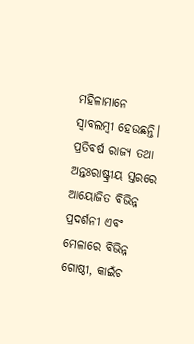ମହିଳାମାନେ ସ୍ୱାବଲମ୍ବୀ ହେଉଛନ୍ତି। ପ୍ରତିବର୍ଷ ରାଜ୍ୟ ତଥା ଅନ୍ତଃରାଷ୍ଟ୍ରୀୟ ସ୍ତରରେ ଆୟୋଜିତ ବିଭିନ୍ନ ପ୍ରଦର୍ଶନୀ ଏବଂ ମେଳାରେ ବିଭିନ୍ନ ଗୋଷ୍ଠୀ, କାଇଁଚ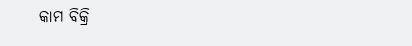କାମ ବିକ୍ରି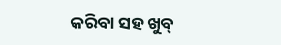କରିବା ସହ ଖୁବ୍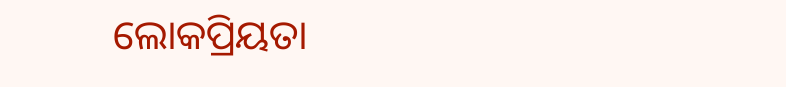ଲୋକପ୍ରିୟତା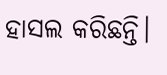ହାସଲ କରିଛନ୍ତି।